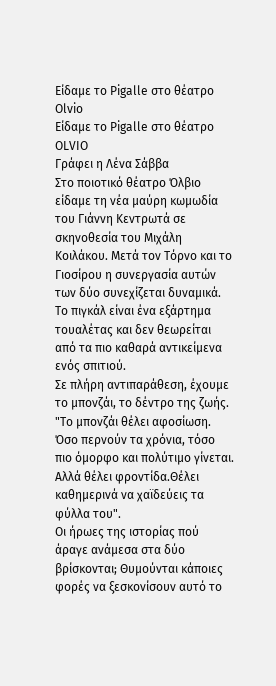Είδαμε το Pigalle στο θέατρο Olvio
Είδαμε το Pigalle στο θέατρο OLVIO
Γράφει η Λένα Σάββα
Στο ποιοτικό θέατρο Όλβιο είδαμε τη νέα μαύρη κωμωδία του Γιάννη Κεντρωτά σε σκηνοθεσία του Μιχάλη Κοιλάκου. Μετά τον Τόρνο και το Γιοσίρου η συνεργασία αυτών των δύο συνεχίζεται δυναμικά.
Το πιγκάλ είναι ένα εξάρτημα τουαλέτας και δεν θεωρείται από τα πιο καθαρά αντικείμενα ενός σπιτιού.
Σε πλήρη αντιπαράθεση, έχουμε το μπονζάι, το δέντρο της ζωής.
"Το μπονζάι θέλει αφοσίωση. Όσο περνούν τα χρόνια, τόσο πιο όμορφο και πολύτιμο γίνεται. Αλλά θέλει φροντίδα.Θέλει καθημερινά να χαϊδεύεις τα φύλλα του".
Οι ήρωες της ιστορίας πού άραγε ανάμεσα στα δύο βρίσκονται; Θυμούνται κάποιες φορές να ξεσκονίσουν αυτό το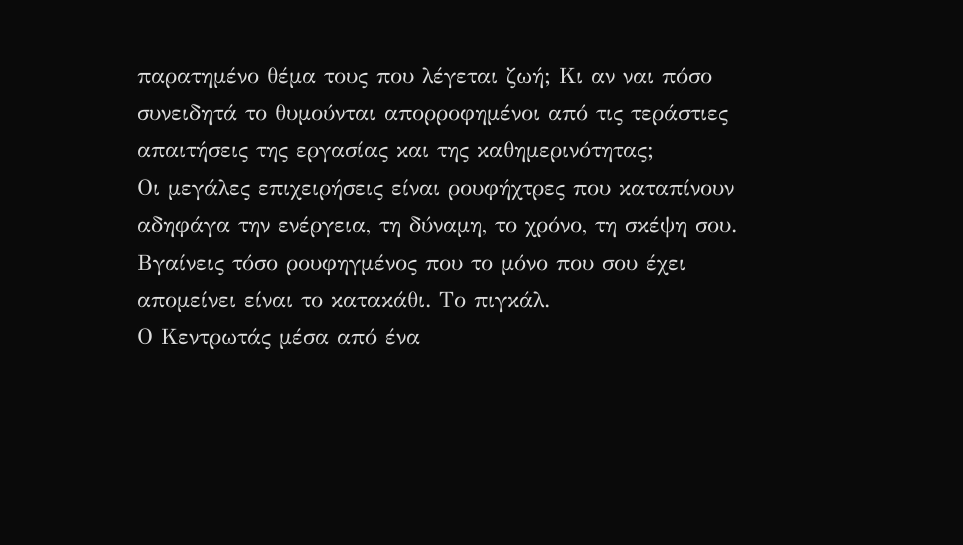παρατημένο θέμα τους που λέγεται ζωή; Κι αν ναι πόσο συνειδητά το θυμούνται απορροφημένοι από τις τεράστιες απαιτήσεις της εργασίας και της καθημερινότητας;
Οι μεγάλες επιχειρήσεις είναι ρουφήχτρες που καταπίνουν αδηφάγα την ενέργεια, τη δύναμη, το χρόνο, τη σκέψη σου. Βγαίνεις τόσο ρουφηγμένος που το μόνο που σου έχει απομείνει είναι το κατακάθι. Το πιγκάλ.
Ο Κεντρωτάς μέσα από ένα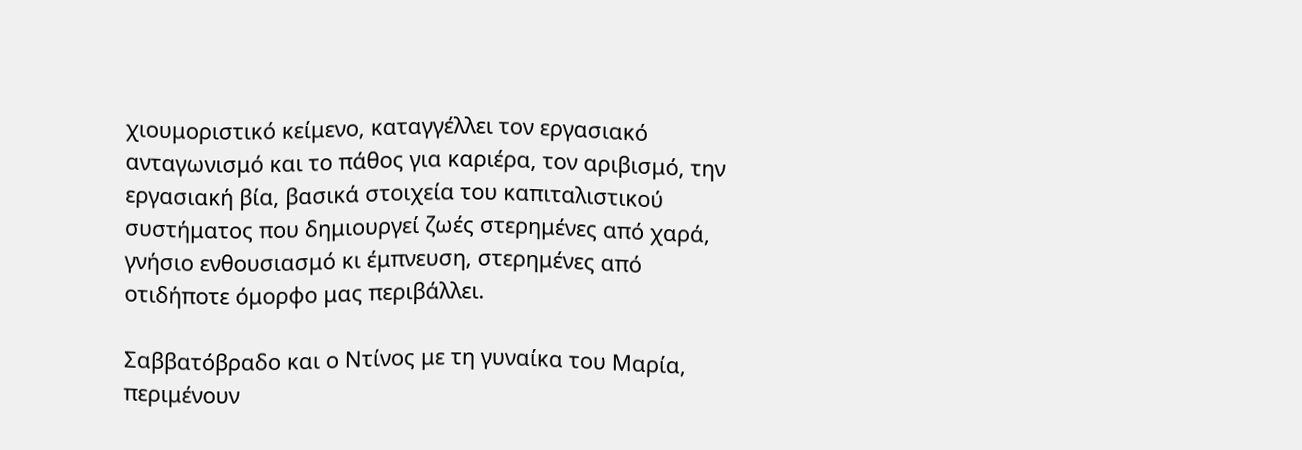χιουμοριστικό κείμενο, καταγγέλλει τον εργασιακό ανταγωνισμό και το πάθος για καριέρα, τον αριβισμό, την εργασιακή βία, βασικά στοιχεία του καπιταλιστικού συστήματος που δημιουργεί ζωές στερημένες από χαρά, γνήσιο ενθουσιασμό κι έμπνευση, στερημένες από οτιδήποτε όμορφο μας περιβάλλει.

Σαββατόβραδο και ο Ντίνος με τη γυναίκα του Μαρία, περιμένουν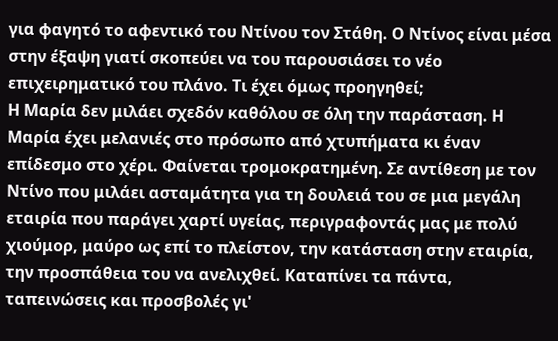για φαγητό το αφεντικό του Ντίνου τον Στάθη. Ο Ντίνος είναι μέσα στην έξαψη γιατί σκοπεύει να του παρουσιάσει το νέο επιχειρηματικό του πλάνο. Τι έχει όμως προηγηθεί;
Η Μαρία δεν μιλάει σχεδόν καθόλου σε όλη την παράσταση. Η Μαρία έχει μελανιές στο πρόσωπο από χτυπήματα κι έναν επίδεσμο στο χέρι. Φαίνεται τρομοκρατημένη. Σε αντίθεση με τον Ντίνο που μιλάει ασταμάτητα για τη δουλειά του σε μια μεγάλη εταιρία που παράγει χαρτί υγείας, περιγραφοντάς μας με πολύ χιούμορ, μαύρο ως επί το πλείστον, την κατάσταση στην εταιρία, την προσπάθεια του να ανελιχθεί. Καταπίνει τα πάντα, ταπεινώσεις και προσβολές γι'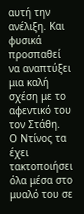αυτή την ανέλιξη. Και φυσικά προσπαθεί να αναπτύξει μια καλή σχέση με το αφεντικό του τον Στάθη.
Ο Ντίνος τα έχει τακτοποιήσει όλα μέσα στο μυαλό του σε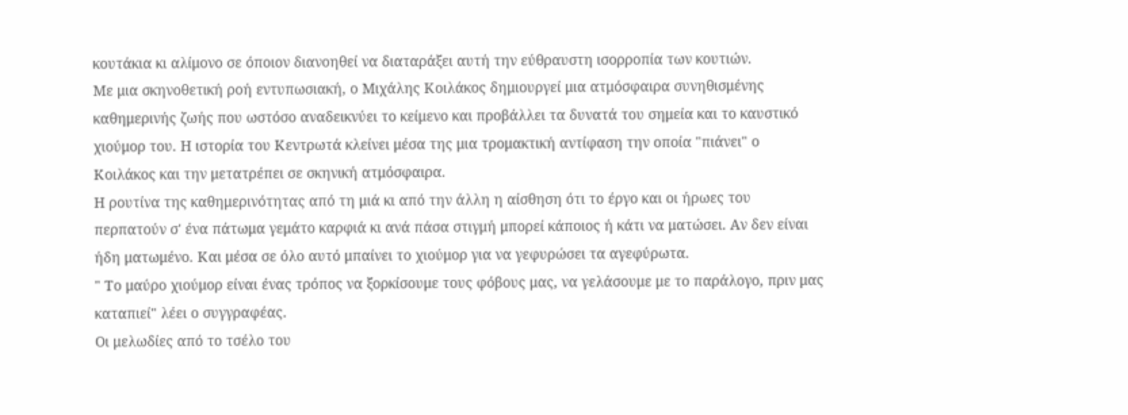κουτάκια κι αλίμονο σε όποιον διανοηθεί να διαταράξει αυτή την εύθραυστη ισορροπία των κουτιών.
Με μια σκηνοθετική ροή εντυπωσιακή, ο Μιχάλης Κοιλάκος δημιουργεί μια ατμόσφαιρα συνηθισμένης καθημερινής ζωής που ωστόσο αναδεικνύει το κείμενο και προβάλλει τα δυνατά του σημεία και το καυστικό χιούμορ του. Η ιστορία του Κεντρωτά κλείνει μέσα της μια τρομακτική αντίφαση την οποία "πιάνει" ο Κοιλάκος και την μετατρέπει σε σκηνική ατμόσφαιρα.
Η ρουτίνα της καθημερινότητας από τη μιά κι από την άλλη η αίσθηση ότι το έργο και οι ήρωες του περπατούν σ' ένα πάτωμα γεμάτο καρφιά κι ανά πάσα στιγμή μπορεί κάποιος ή κάτι να ματώσει. Αν δεν είναι ήδη ματωμένο. Και μέσα σε όλο αυτό μπαίνει το χιούμορ για να γεφυρώσει τα αγεφύρωτα.
" Το μαύρο χιούμορ είναι ένας τρόπος να ξορκίσουμε τους φόβους μας, να γελάσουμε με το παράλογο, πριν μας καταπιεί" λέει ο συγγραφέας.
Οι μελωδίες από το τσέλο του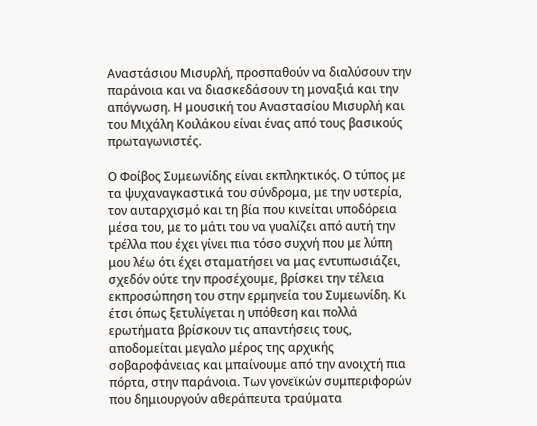Αναστάσιου Μισυρλή, προσπαθούν να διαλύσουν την παράνοια και να διασκεδάσουν τη μοναξιά και την απόγνωση. Η μουσική του Αναστασίου Μισυρλή και του Μιχάλη Κοιλάκου είναι ένας από τους βασικούς πρωταγωνιστές.

Ο Φοίβος Συμεωνίδης είναι εκπληκτικός. Ο τύπος με τα ψυχαναγκαστικά του σύνδρομα, με την υστερία, τον αυταρχισμό και τη βία που κινείται υποδόρεια μέσα του, με το μάτι του να γυαλίζει από αυτή την τρέλλα που έχει γίνει πια τόσο συχνή που με λύπη μου λέω ότι έχει σταματήσει να μας εντυπωσιάζει, σχεδόν ούτε την προσέχουμε, βρίσκει την τέλεια εκπροσώπηση του στην ερμηνεία του Συμεωνίδη. Κι έτσι όπως ξετυλίγεται η υπόθεση και πολλά ερωτήματα βρίσκουν τις απαντήσεις τους, αποδομείται μεγαλο μέρος της αρχικής σοβαροφάνειας και μπαίνουμε από την ανοιχτή πια πόρτα, στην παράνοια. Των γονεϊκών συμπεριφορών που δημιουργούν αθεράπευτα τραύματα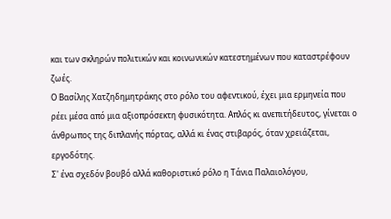και των σκληρών πολιτικών και κοινωνικών κατεστημένων που καταστρέφουν ζωές.
Ο Βασίλης Χατζηδημητράκης στο ρόλο του αφεντικού, έχει μια ερμηνεία που ρέει μέσα από μια αξιοπρόσεκτη φυσικότητα. Απλός κι ανεπιτήδευτος, γίνεται ο άνθρωπος της διπλανής πόρτας, αλλά κι ένας στιβαρός, όταν χρειάζεται, εργοδότης.
Σ' ένα σχεδόν βουβό αλλά καθοριστικό ρόλο η Τάνια Παλαιολόγου,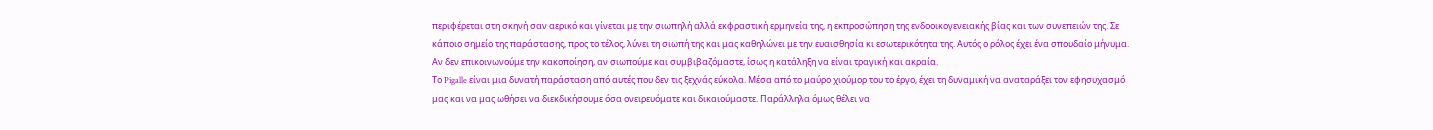περιφέρεται στη σκηνή σαν αερικό και γίνεται με την σιωπηλή αλλά εκφραστική ερμηνεία της, η εκπροσώπηση της ενδοοικογενειακής βίας και των συνεπειών της. Σε κάποιο σημείο της παράστασης, προς το τέλος, λύνει τη σιωπή της και μας καθηλώνει με την ευαισθησία κι εσωτερικότητα της. Αυτός ο ρόλος έχει ένα σπουδαίο μήνυμα. Αν δεν επικοινωνούμε την κακοποίηση, αν σιωπούμε και συμβιβαζόμαστε, ίσως η κατάληξη να είναι τραγική και ακραία.
Το Pigalle είναι μια δυνατή παράσταση από αυτές που δεν τις ξεχνάς εύκολα. Μέσα από το μαύρο χιούμορ του το έργο, έχει τη δυναμική να αναταράξει τον εφησυχασμό μας και να μας ωθήσει να διεκδικήσουμε όσα ονειρευόματε και δικαιούμαστε. Παράλληλα όμως θέλει να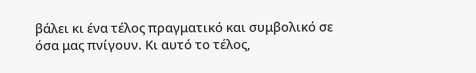βάλει κι ένα τέλος πραγματικό και συμβολικό σε όσα μας πνίγουν. Κι αυτό το τέλος,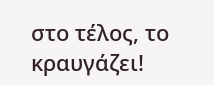στο τέλος, το κραυγάζει!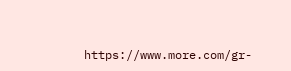https://www.more.com/gr-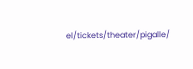el/tickets/theater/pigalle/